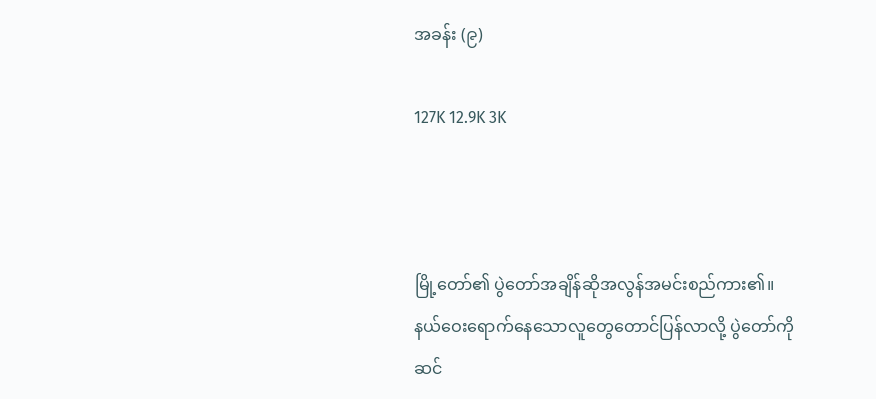အခန်း (၉)

127K 12.9K 3K



မြို့တော်၏ ပွဲတော်အချိန်ဆိုအလွန်အမင်းစည်ကား၏။ နယ်ဝေးရောက်နေသောလူတွေတောင်ပြန်လာလို့ ပွဲတော်ကို ဆင်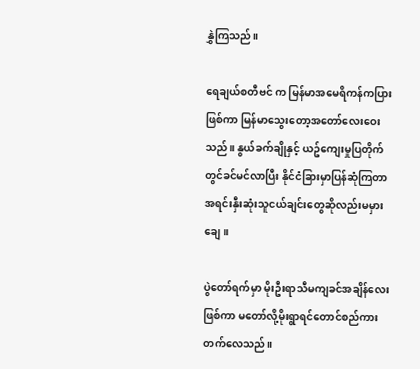နွှဲကြသည်။

ရေချယ်စတီဗင် က မြန်မာအမေရိကန်ကပြားဖြစ်ကာ မြန်မာသွေးတော့အတော်လေးဝေးသည်။ နွယ်ခက်ချိုနှင့် ယဥ်ကျေးမှုပြတိုက်တွင်ခင်မင်လာပြီး နိုင်ငံခြားမှာပြန်ဆုံကြတာ အရင်းနှီးဆုံးသူငယ်ချင်းတွေဆိုလည်းမမှားချေ။

ပွဲတော်ရက်မှာ မိုးဦးရာသီမကျခင်အချိန်လေးဖြစ်ကာ မတော်လို့မိုးရွာရင်တောင်စည်ကားတက်လေသည်။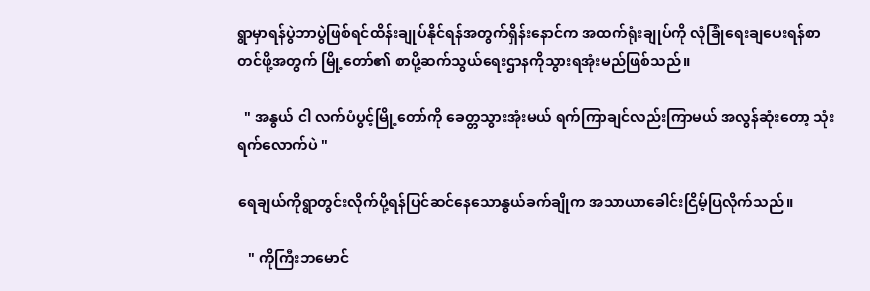ရွာမှာရန်ပွဲဘာပွဲဖြစ်ရင်ထိန်းချုပ်နိုင်ရန်အတွက်ရှိန်းနောင်က အထက်ရုံးချုပ်ကို လုံခြုံရေးချပေးရန်စာတင်ဖို့အတွက် မြို့တော်၏ စာပို့ဆက်သွယ်ရေးဌာနကိုသွားရအုံးမည်ဖြစ်သည်။

  " အနွယ် ငါ လက်ပံပွင့်မြို့တော်ကို ခေတ္တသွားအုံးမယ် ရက်ကြာချင်လည်းကြာမယ် အလွန်ဆုံးတော့ သုံးရက်လောက်ပဲ "

ရေချယ်ကိုရွာတွင်းလိုက်ပို့ရန်ပြင်ဆင်နေသောနွယ်ခက်ချိုက အသာယာခေါင်းငြိမ့်ပြလိုက်သည်။

   " ကိုကြီးဘမောင်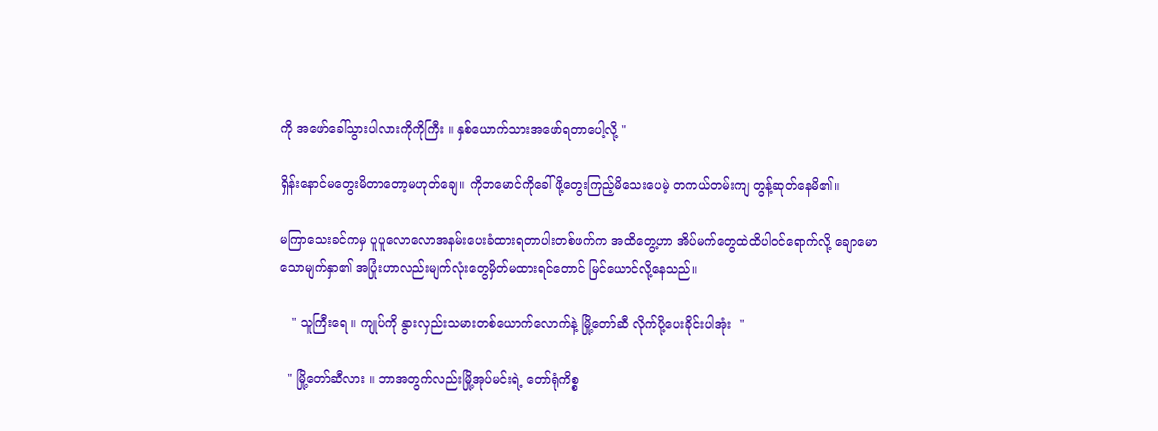ကို အဖော်ခေါ်သွားပါလားကိုကိုကြီး ။ နှစ်ယောက်သားအဖော်ရတာပေါ့လို့ "

ရှိန်းနောင်မတွေးမိတာတော့မဟုတ်ချေ။ ကိုဘမောင်ကိုခေါ်ဖို့တွေးကြည့်မိသေးပေမဲ့ တကယ်တမ်းကျ တွန့်ဆုတ်နေမိ၏။

မကြာသေးခင်ကမှ ပူပူလောလောအနမ်းပေးခံထားရတာပါးတစ်ဖက်က အထိတွေ့ဟာ အိပ်မက်တွေထဲထိပါဝင်ရောက်လို့ ချောမောသောမျက်နှာ၏ အပြုံးဟာလည်းမျက်လုံးတွေမှိတ်မထားရင်တောင် မြင်ယောင်လို့နေသည်။

   " သူကြီးရေ ။ ကျုပ်ကို နွားလှည်းသမားတစ်ယောက်လောက်နဲ့ မြို့တော်ဆီ လိုက်ပို့ပေးခိုင်းပါအုံး  "

  " မြို့တော်ဆီလား ။ ဘာအတွက်လည်းမြို့အုပ်မင်းရဲ့ တော်ရုံကိစ္စ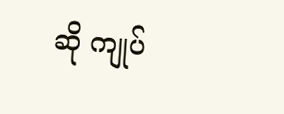ဆို ကျုပ်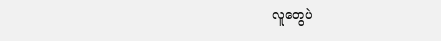လူတွေပဲ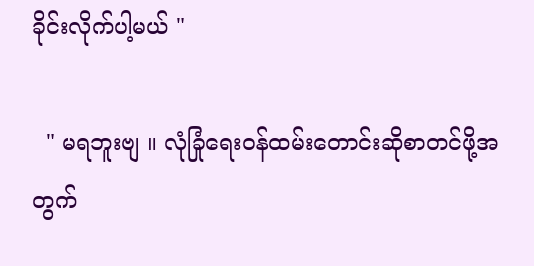ခိုင်းလိုက်ပါ့မယ် "

  " မရဘူးဗျ ။ လုံခြုံရေးဝန်ထမ်းတောင်းဆိုစာတင်ဖို့အတွက်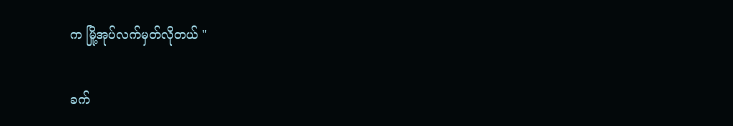က မြို့အုပ်လက်မှတ်လိုတယ် "

ခက်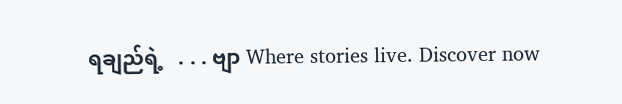ရချည်ရဲ့   . . . ဗျာ Where stories live. Discover now